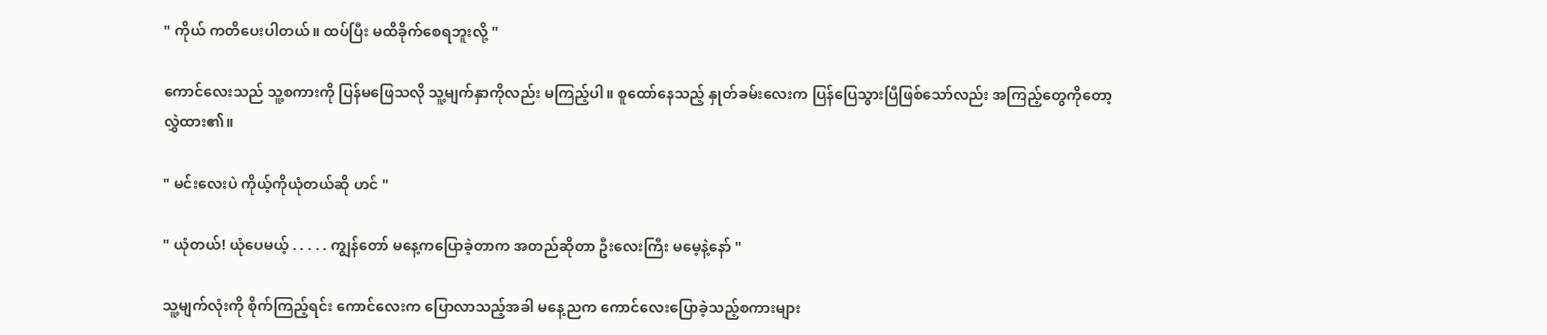" ကိုယ် ကတိပေးပါတယ်။ ထပ်ပြီး မထိခိုက်‌စေရဘူးလို့ "

ကောင်လေးသည် သူ့စကားကို ပြန်မဖြေသလို သူ့မျက်နှာကိုလည်း မကြည့်ပါ။ စူထော်နေသည့် နှုတ်ခမ်းလေးက ပြန်ပြေသွားပြီဖြစ်သော်လည်း အကြည့်‌တွေကိုတော့ လွှဲထား၏။

" မင်းလေးပဲ ကိုယ့်ကိုယုံတယ်ဆို ဟင် "

" ယုံတယ်! ယုံပေမယ့် . . . . . ကျွန်တော် မနေ့ကပြောခဲ့တာက အတည်ဆိုတာ ဦးလေးကြီး မမေ့နဲ့နော် "

သူ့မျက်လုံးကို စိုက်ကြည့်ရင်း ကောင်လေးက ပြောလာသည့်အခါ မနေ့ညက ကောင်လေးပြောခဲ့သည့်စကားများ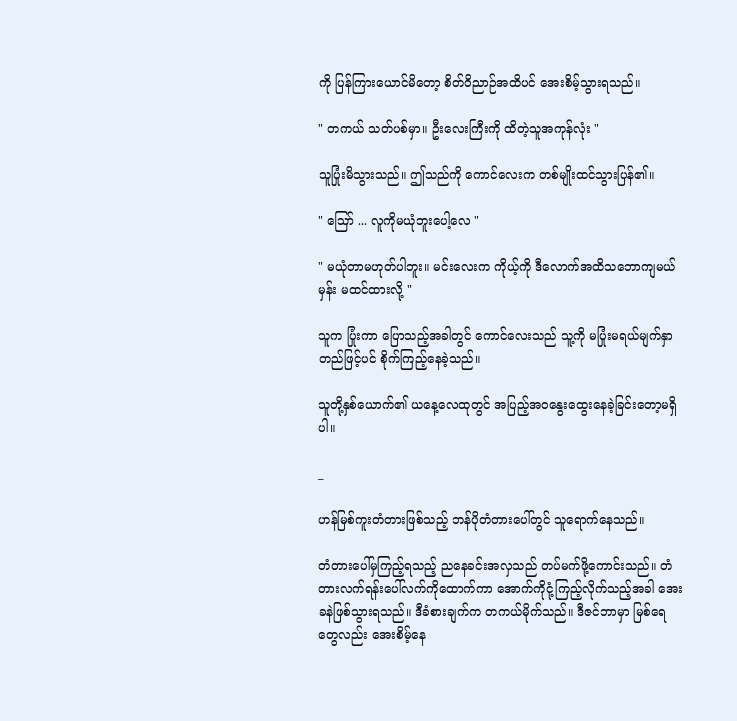ကို ပြန်ကြားယောင်မိ‌တော့ စိတ်ဝိညာဉ်အထိပင် အေးစိမ့်သွားရသည်။

" တကယ် သတ်ပစ်မှာ။ ဦးလေးကြီးကို ထိတဲ့သူအကုန်လုံး "

သူပြုံးမိသွားသည်။ ဤသည်ကို ကောင်လေးက တစ်မျိုးထင်သွားပြန်၏။

" ဪ ... လူကိုမယုံဘူးပေါ့လေ "

" မယုံတာမဟုတ်ပါဘူး။ မင်းလေးက ကိုယ့်ကို ဒီလောက်အထိသဘောကျမယ်မှန်း မထင်ထားလို့ "

သူက ပြုံးကာ ပြောသည့်အခါတွင် ကောင်လေးသည် သူ့ကို မပြုံးမရယ်မျက်နှာတည်ဖြင့်ပင် စိုက်ကြည့်နေခဲ့သည်။

သူတို့နှစ်ယောက်၏ ယနေ့လေထုတွင် အပြည့်အဝနွေးထွေးနေခဲ့ခြင်းတော့မရှိပါ။

_

ဟန်မြစ်ကူးတံတားဖြစ်သည့် ဘန်ပိုတံတားပေါ်တွင် သူရောက်နေသည်။

တံတားပေါ်မှကြည့်ရသည့် ညနေခင်းအလှသည် တပ်မက်ဖို့ကောင်းသည်။ တံတားလက်ရန်းပေါ်လက်ကိုထောက်ကာ အောက်ကိုငုံ့ကြည့်လိုက်သည့်အခါ အေးခနဲဖြစ်သွားရသည်။ ဒီခံစားချက်က တကယ်မိုက်သည်။ ဒီဇင်ဘာမှာ မြစ်ရေတွေလည်း အေးစိမ့်နေ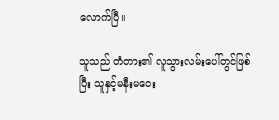လောက်ပြီ။

သူသည် တံတား၏ လူသွားလမ်းပေါ်တွင်ဖြစ်ပြီး သူနှင့်မနီးမဝေး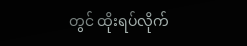တွင် ထိုးရပ်လိုက်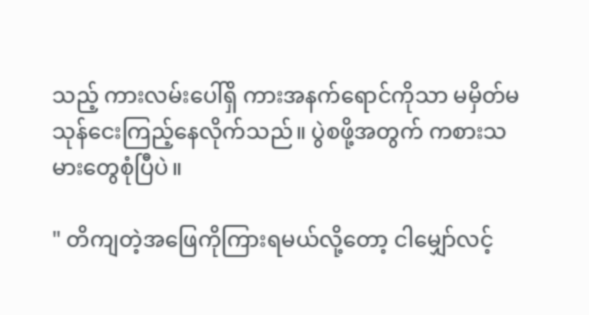သည့် ကားလမ်းပေါ်ရှိ ကားအနက်ရောင်ကိုသာ မမှိတ်မသုန်ငေးကြည့်နေလိုက်သည်။ ပွဲစဖို့အတွက် ကစားသမားတွေစုံပြီပဲ။

" တိကျတဲ့အဖြေကိုကြားရမယ်လို့တော့ ငါမျှော်လင့်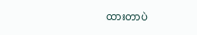ထားတာပဲ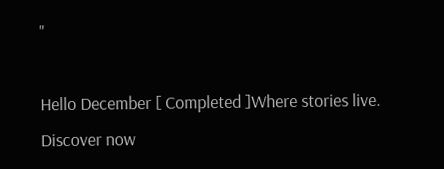"

Hello December [ Completed ]Where stories live. Discover now